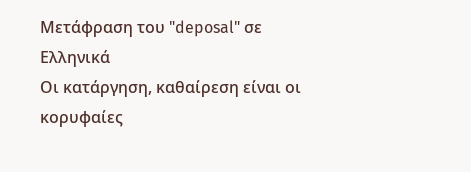Μετάφραση του "deposal" σε Ελληνικά
Οι κατάργηση, καθαίρεση είναι οι κορυφαίες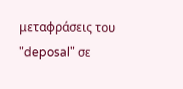μεταφράσεις του "deposal" σε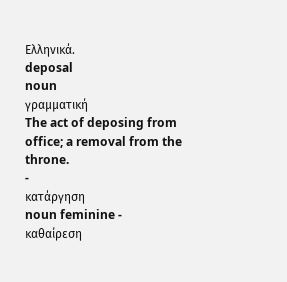Ελληνικά.
deposal
noun
γραμματική
The act of deposing from office; a removal from the throne.
-
κατάργηση
noun feminine -
καθαίρεση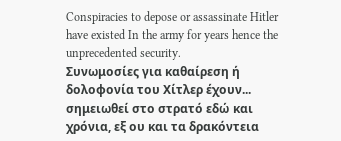Conspiracies to depose or assassinate Hitler have existed In the army for years hence the unprecedented security.
Συνωμοσίες για καθαίρεση ή δολοφονία του Χίτλερ έχουν... σημειωθεί στο στρατό εδώ και χρόνια, εξ ου και τα δρακόντεια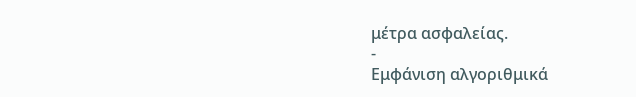μέτρα ασφαλείας.
-
Εμφάνιση αλγοριθμικά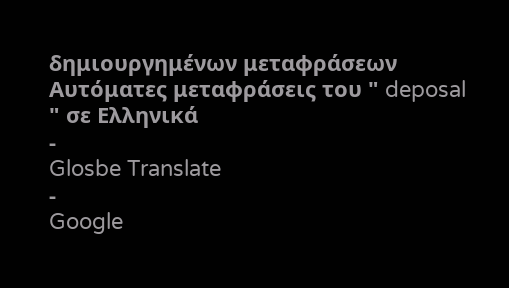δημιουργημένων μεταφράσεων
Αυτόματες μεταφράσεις του " deposal " σε Ελληνικά
-
Glosbe Translate
-
Google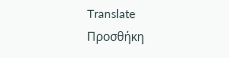Translate
Προσθήκη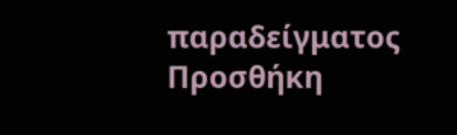παραδείγματος
Προσθήκη